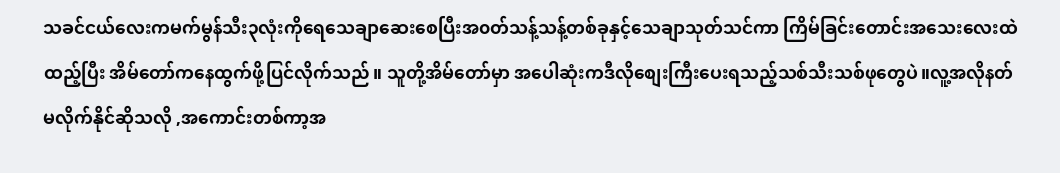သခင်ငယ်လေးကမက်မွန်သီး၃လုံးကိုရေသေချာဆေးစေပြီးအ၀တ်သန့်သန့်တစ်ခုနှင့်သေချာသုတ်သင်ကာ ကြိမ်ခြင်းတောင်းအသေးလေးထဲ
ထည့်ပြီး အိမ်တော်ကနေထွက်ဖို့ပြင်လိုက်သည်။ သူတို့အိမ်တော်မှာ အပေါဆုံးကဒီလိုစျေးကြီးပေးရသည့်သစ်သီးသစ်ဖုတွေပဲ။လူ့အလိုနတ်မလိုက်နိုင်ဆိုသလို ,အကောင်းတစ်ကာ့အ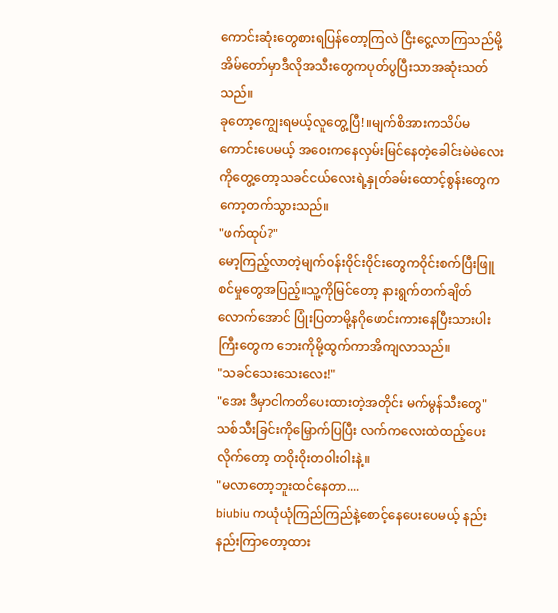ကောင်းဆုံးတွေစားရပြန်တော့ကြလဲ ငြီးငွေ့လာကြသည်မို့ အိမ်တော်မှာဒီလိုအသီးတွေကပုတ်ပွပြီးသာအဆုံးသတ်သည်။
ခုတော့ကျွေးရမယ့်လူတွေ့ပြီ!။မျက်စိအားကသိပ်မကောင်းပေမယ့် အ၀ေးကနေလှမ်းမြင်နေတဲ့ခေါင်းမဲမဲလေးကိုတွေ့တော့သခင်ငယ်လေးရဲ့နှုတ်ခမ်းထောင့်စွန်းတွေကကော့တက်သွားသည်။
"ဖက်ထုပ်?"
မော့ကြည့်လာတဲ့မျက်၀န်း၀ိုင်း၀ိုင်းတွေက၀ိုင်းစက်ပြီးဖြူစင်မှုတွေအပြည့်။သူ့ကိုမြင်တော့ နားရွက်တက်ချိတ်လောက်အောင် ပြုံးပြတာမို့နဂိုဖောင်းကားနေပြီးသားပါးကြီးတွေက ဘေးကိုမို့ထွက်ကာအိကျလာသည်။
"သခင်သေးသေးလေး!"
"အေး ဒီမှာငါကတိပေးထားတဲ့အတိုင်း မက်မွန်သီးတွေ"
သစ်သီးခြင်းကိုမြှောက်ပြပြီး လက်ကလေးထဲထည့်ပေးလိုက်တော့ တ၀ိုး၀ိုးတ၀ါး၀ါးနဲ့။
"မလာတော့ဘူးထင်နေတာ....
biubiu ကယုံယုံကြည်ကြည်နဲ့စောင့်နေပေးပေမယ့် နည်းနည်းကြာတော့ထား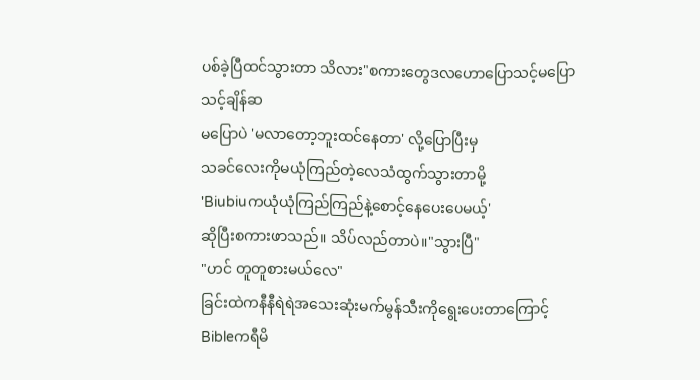ပစ်ခဲ့ပြီထင်သွားတာ သိလား"စကားတွေဒလဟောပြောသင့်မပြောသင့်ချိန်ဆ
မပြောပဲ 'မလာတော့ဘူးထင်နေတာ' လို့ပြောပြီးမှ
သခင်လေးကိုမယုံကြည်တဲ့လေသံထွက်သွားတာမို့
'Biubiuကယုံယုံကြည်ကြည်နဲ့စောင့်နေပေးပေမယ့်'
ဆိုပြီးစကားဖာသည်။ သိပ်လည်တာပဲ။"သွားပြီ"
"ဟင် တူတူစားမယ်လေ"
ခြင်းထဲကနီနီရဲရဲအသေးဆုံးမက်မွန်သီးကိုရွေးပေးတာကြောင့် Bibleကရီမိ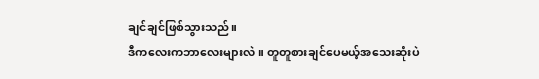ချင်ချင်ဖြစ်သွားသည်။
ဒီကလေးကဘာလေးများလဲ။ တူတူစားချင်ပေမယ့်အသေးဆုံးပဲ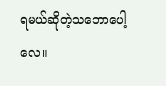ရမယ်ဆိုတဲ့သဘောပေါ့လေ။